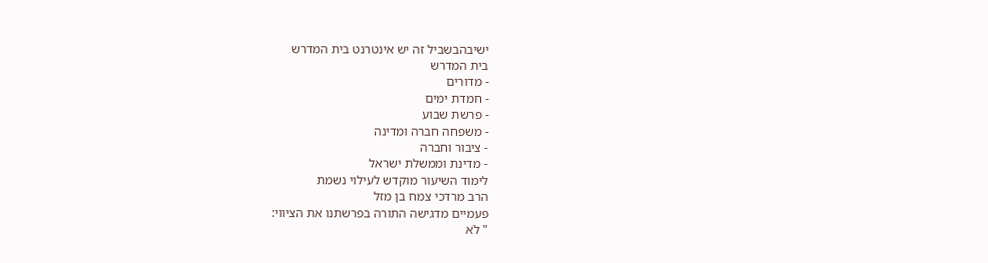ישיבהבשביל זה יש אינטרנט בית המדרש
בית המדרש
- מדורים
- חמדת ימים
- פרשת שבוע
- משפחה חברה ומדינה
- ציבור וחברה
- מדינת וממשלת ישראל
לימוד השיעור מוקדש לעילוי נשמת
הרב מרדכי צמח בן מזל
פעמיים מדגישה התורה בפרשתנו את הציווי:
" לֹא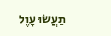תַעֲשׂוּ עָוֶל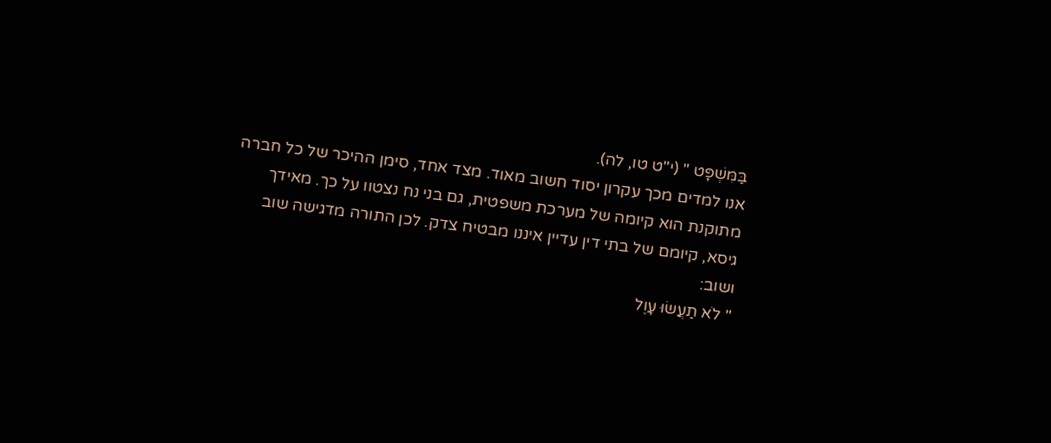בַּמִּשְׁפָּט " (י"ט טו, לה).
אנו למדים מכך עקרון יסוד חשוב מאוד. מצד אחד, סימן ההיכר של כל חברה מתוקנת הוא קיומה של מערכת משפטית, גם בני נח נצטוו על כך. מאידך גיסא, קיומם של בתי דין עדיין איננו מבטיח צדק. לכן התורה מדגישה שוב ושוב:
" לֹא תַעֲשׂוּ עָוֶל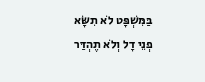בַּמִּשְׁפָּט לֹא תִשָּׂא פְנֵי דָל וְלֹא תֶהְדַּר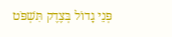פְּנֵי גָדוֹל בְּצֶדֶק תִּשְׁפֹּט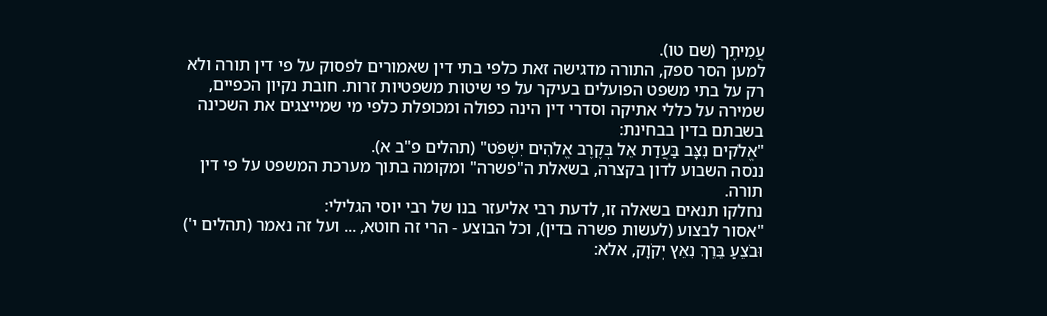עֲמִיתֶך (שם טו).
למען הסר ספק, התורה מדגישה זאת כלפי בתי דין שאמורים לפסוק על פי דין תורה ולא רק על בתי משפט הפועלים בעיקר על פי שיטות משפטיות זרות. חובת נקיון הכפיים, שמירה על כללי אתיקה וסדרי דין הינה כפולה ומכופלת כלפי מי שמייצגים את השכינה בשבתם בדין בבחינת:
"אֱלֹקים נִצָּב בַּעֲדַת אֵל בְּקֶרֶב אֱלֹהִים יִשְׁפֹּט" (תהלים פ"ב א).
ננסה השבוע לדון בקצרה, בשאלת ה"פשרה" ומקומה בתוך מערכת המשפט על פי דין תורה.
נחלקו תנאים בשאלה זו, לדעת רבי אליעזר בנו של רבי יוסי הגלילי:
"אסור לבצוע (לעשות פשרה בדין), וכל הבוצע - הרי זה חוטא, ... ועל זה נאמר (תהלים י') וּבֹצֵעַ בֵּרֵךְ נִאֵץ יְקֹוָק, אלא: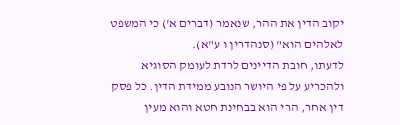יקוב הדין את ההר, שנאמר (דברים א') כי המשפט לאלהים הוא" (סנהדרין ו ע"א).
לדעתו, חובת הדיינים לרדת לעומק הסוגיא ולהכריע על פי היושר הנובע ממידת הדין. כל פסק דין אחר, הרי הוא בבחינת חטא והוא מעין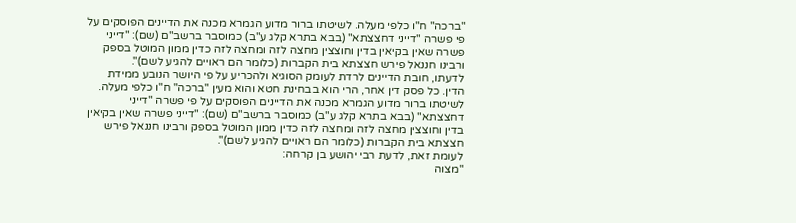"ברכה" ח"ו כלפי מעלה. לשיטתו ברור מדוע הגמרא מכנה את הדיינים הפוסקים על פי פשרה "דייני דחצצתא" (בבא בתרא קלג ע"ב) כמוסבר ברשב"ם (שם): "דייני פשרה שאין בקיאין בדין וחוצצין מחצה לזה ומחצה לזה כדין ממון המוטל בספק ורבינו חננאל פירש חצצתא בית הקברות (כלומר הם ראויים להגיע לשם)".
לדעתו, חובת הדיינים לרדת לעומק הסוגיא ולהכריע על פי היושר הנובע ממידת הדין. כל פסק דין אחר, הרי הוא בבחינת חטא והוא מעין "ברכה" ח"ו כלפי מעלה. לשיטתו ברור מדוע הגמרא מכנה את הדיינים הפוסקים על פי פשרה "דייני דחצצתא" (בבא בתרא קלג ע"ב) כמוסבר ברשב"ם (שם): "דייני פשרה שאין בקיאין בדין וחוצצין מחצה לזה ומחצה לזה כדין ממון המוטל בספק ורבינו חננאל פירש חצצתא בית הקברות (כלומר הם ראויים להגיע לשם)".
לעומת זאת, לדעת רבי יהושע בן קרחה:
"מצוה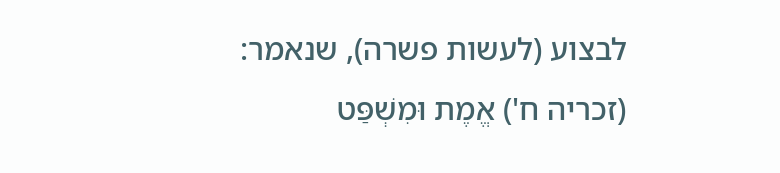לבצוע (לעשות פשרה), שנאמר: (זכריה ח') אֱמֶת וּמִשְׁפַּט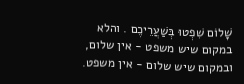שָׁלוֹם שִׁפְטוּ בְּשַׁעֲרֵיכֶם . והלא במקום שיש משפט - אין שלום, ובמקום שיש שלום - אין משפט.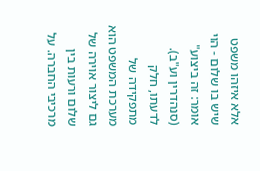אלא איזהו משפט שיש בו שלום - הוי אומר: זה ביצוע"
(סנהדרין וע"ב).
לדעתו, חלק מתפקידה של מערכת המשפט הוא גם ליצור אוירה של שלום ורעות בין מרכיבי החברה. על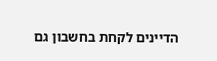הדיינים לקחת בחשבון גם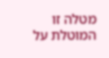מטלה זו המוטלת על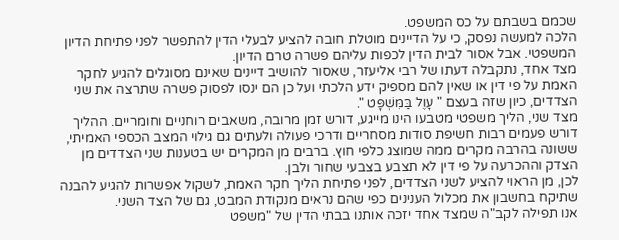שכמם בשבתם על כס המשפט.
הלכה למעשה נפסק, כי על הדיינים מוטלת חובה להציע לבעלי הדין להתפשר לפני פתיחת הדיון המשפטי. אבל אסור לבית הדין לכפות עליהם פשרה טרם הדיון.
מצד אחד, נתקבלה דעתו של רבי אליעזר, שאסור להושיב דיינים שאינם מסוגלים להגיע לחקר האמת על פי דין או שאין להם מספיק ידע הלכתי ועל כן הם ינסו לפסוק פשרה שתרצה את שני הצדדים, כיון שזה בעצם " עָוֶל בַּמִּשְׁפָּט ".
מצד שני, הליך משפטי מטבעו הינו מייגע, דורש זמן מרובה, משאבים רוחניים וחומריים. ההליך דורש פעמים רבות חשיפת סודות מסחריים ודרכי פעולה ולעתים גם גילוי המצב הכספי האמיתי, ששונה בהרבה מקרים ממה שמוצג כלפי חוץ. ברבים מן המקרים יש בטענות שני הצדדים מן הצדק וההכרעה על פי דין לא תצבע בצבעי שחור ולבן.
לכן, מן הראוי להציע לשני הצדדים, לפני פתיחת הליך חקר האמת, לשקול אפשרות להגיע להבנה שתיקח בחשבון את מכלול הענינים כפי שהם נראים מנקודת המבט, גם של הצד השני.
אנו תפילה לקב"ה שמצד אחד יזכה אותנו בבתי הדין של "משפט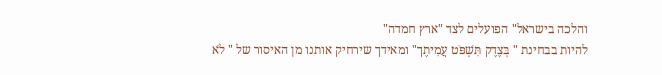והלכה בישראל" הפועלים לצד "ארץ חמדה"
להיות בבחינת " בְּצֶדֶק תִּשְׁפֹּט עֲמִיתֶך" ומאידך שירחיק אותנו מן האיסור של " לֹא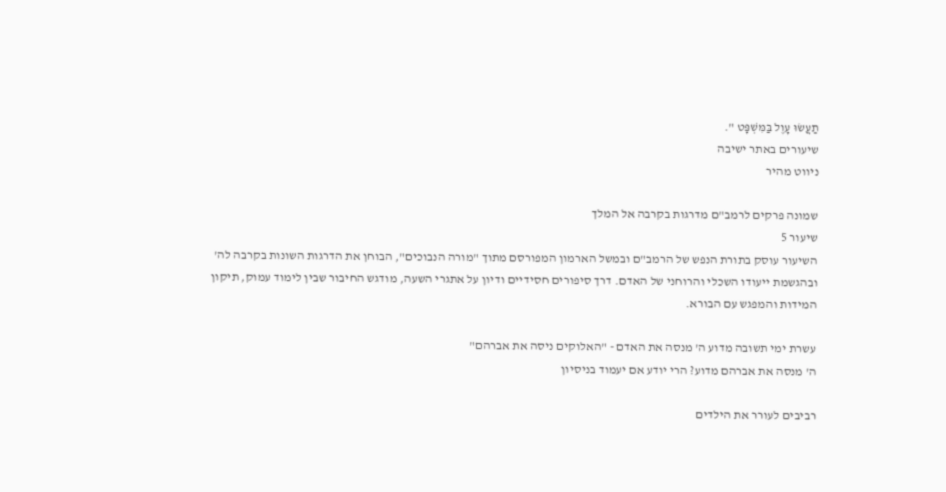תַעֲשׂוּ עָוֶל בַּמִּשְׁפָּט ".
שיעורים באתר ישיבה
ניווט מהיר

שמונה פרקים לרמב"ם מדרגות בקרבה אל המלך
שיעור 5
השיעור עוסק בתורת הנפש של הרמב"ם ובמשל הארמון המפורסם מתוך "מורה הנבוכים", הבוחן את הדרגות השונות בקרבה לה' ובהגשמת ייעודו השכלי והרוחני של האדם. דרך סיפורים חסידיים ודיון על אתגרי השעה, מודגש החיבור שבין לימוד עמוק, תיקון המידות והמפגש עם הבורא.

עשרת ימי תשובה מדוע ה' מנסה את האדם - "האלוקים ניסה את אברהם"
ה' מנסה את אברהם מדוע? הרי יודע אם יעמוד בניסיון

רביבים לעורר את הילדים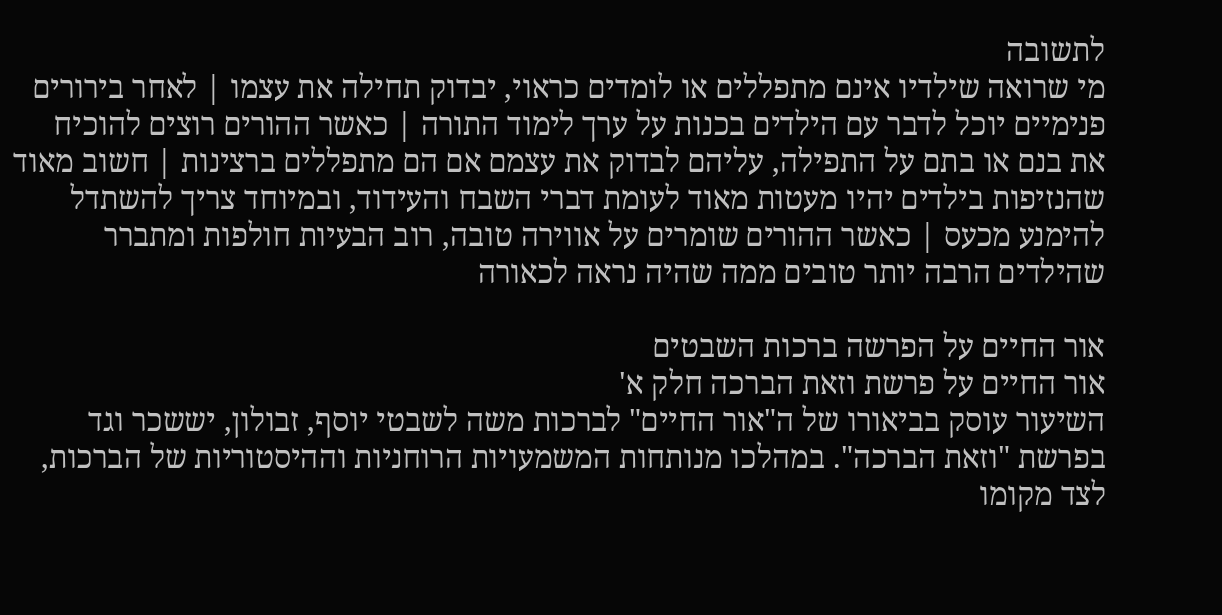לתשובה
מי שרואה שילדיו אינם מתפללים או לומדים כראוי, יבדוק תחילה את עצמו | לאחר בירורים פנימיים יוכל לדבר עם הילדים בכנות על ערך לימוד התורה | כאשר ההורים רוצים להוכיח את בנם או בתם על התפילה, עליהם לבדוק את עצמם אם הם מתפללים ברצינות | חשוב מאוד שהנזיפות בילדים יהיו מעטות מאוד לעומת דברי השבח והעידוד, ובמיוחד צריך להשתדל להימנע מכעס | כאשר ההורים שומרים על אווירה טובה, רוב הבעיות חולפות ומתברר שהילדים הרבה יותר טובים ממה שהיה נראה לכאורה

אור החיים על הפרשה ברכות השבטים
אור החיים על פרשת וזאת הברכה חלק א'
השיעור עוסק בביאורו של ה"אור החיים" לברכות משה לשבטי יוסף, זבולון, יששכר וגד בפרשת "וזאת הברכה". במהלכו מנותחות המשמעויות הרוחניות וההיסטוריות של הברכות, לצד מקומו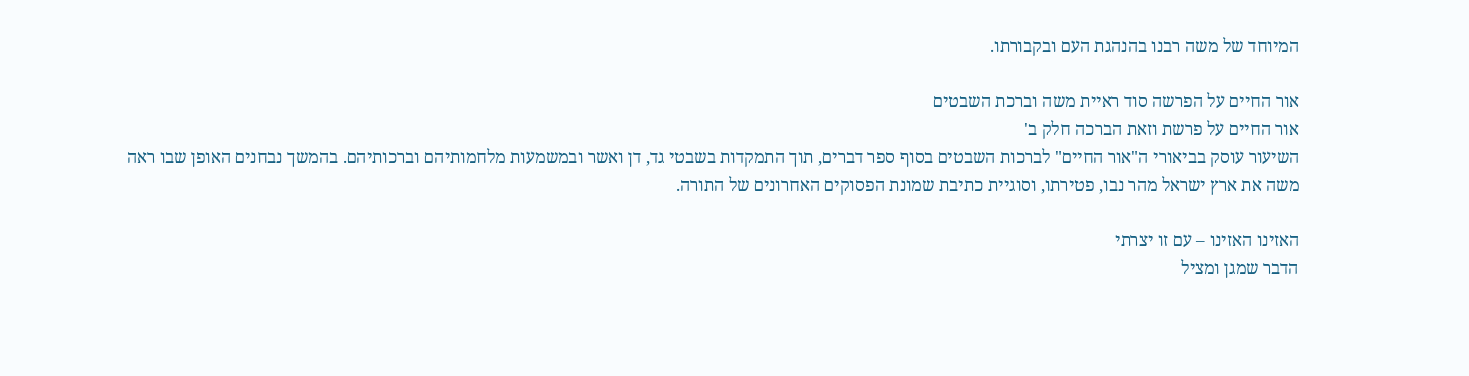המיוחד של משה רבנו בהנהגת העם ובקבורתו.

אור החיים על הפרשה סוד ראיית משה וברכת השבטים
אור החיים על פרשת וזאת הברכה חלק ב'
השיעור עוסק בביאורי ה"אור החיים" לברכות השבטים בסוף ספר דברים, תוך התמקדות בשבטי גד, דן ואשר ובמשמעות מלחמותיהם וברכותיהם. בהמשך נבחנים האופן שבו ראה משה את ארץ ישראל מהר נבו, פטירתו, וסוגיית כתיבת שמונת הפסוקים האחרונים של התורה.

האזינו האזינו – עם זו יצרתי
הדבר שמגן ומציל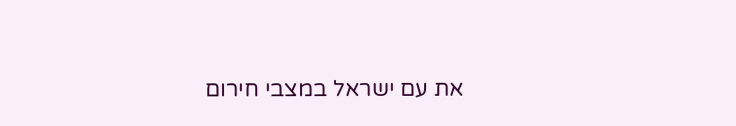את עם ישראל במצבי חירום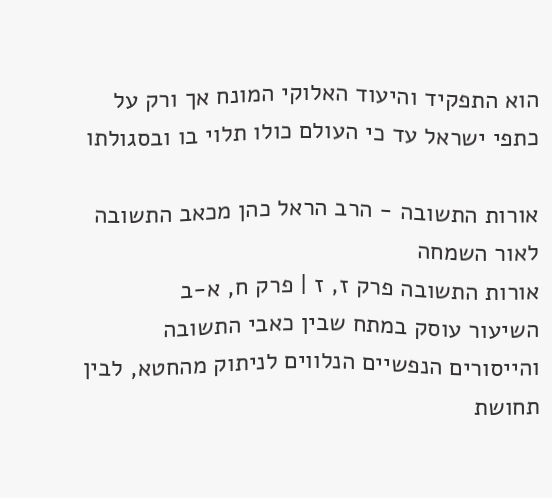הוא התפקיד והיעוד האלוקי המונח אך ורק על כתפי ישראל עד כי העולם כולו תלוי בו ובסגולתו

אורות התשובה - הרב הראל כהן מכאב התשובה לאור השמחה
אורות התשובה פרק ז, ז | פרק ח, א-ב
השיעור עוסק במתח שבין כאבי התשובה והייסורים הנפשיים הנלווים לניתוק מהחטא, לבין תחושת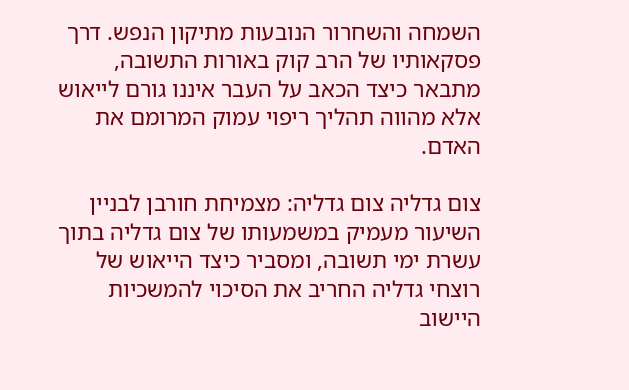השמחה והשחרור הנובעות מתיקון הנפש. דרך פסקאותיו של הרב קוק באורות התשובה, מתבאר כיצד הכאב על העבר איננו גורם לייאוש אלא מהווה תהליך ריפוי עמוק המרומם את האדם.

צום גדליה צום גדליה: מצמיחת חורבן לבניין
השיעור מעמיק במשמעותו של צום גדליה בתוך עשרת ימי תשובה, ומסביר כיצד הייאוש של רוצחי גדליה החריב את הסיכוי להמשכיות היישוב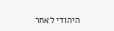היהודי לאחר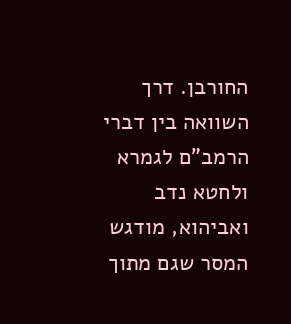החורבן. דרך השוואה בין דברי הרמב"ם לגמרא ולחטא נדב ואביהוא, מודגש המסר שגם מתוך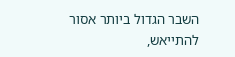השבר הגדול ביותר אסור להתייאש,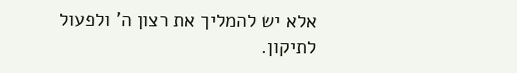אלא יש להמליך את רצון ה' ולפעול לתיקון.